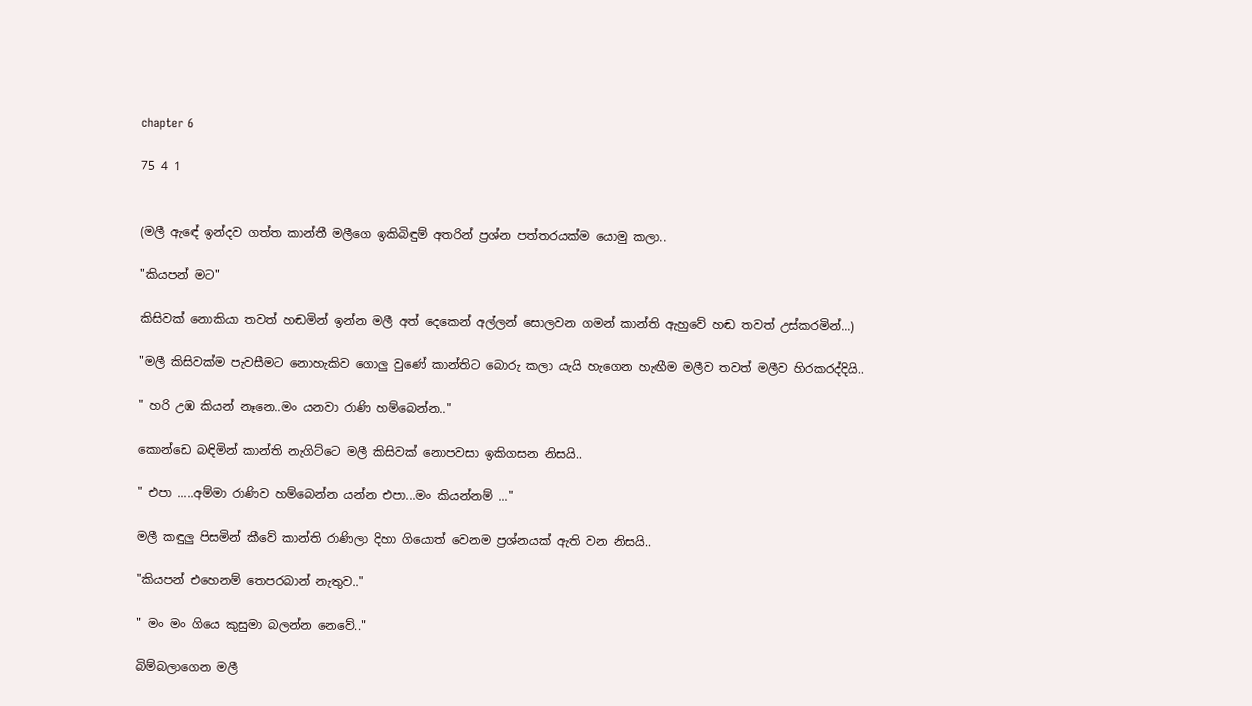chapter 6

75 4 1


(මලී ඇඳේ ඉන්දව ගත්ත කාන්තී මලීගෙ ඉකිබිඳුම් අතරින් ප්‍රශ්න පත්තරයක්ම යොමු කලා..

"කියපන් මට"

කිසිවක් නොකියා තවත් හඬමින් ඉන්න මලී අත් දෙකෙන් අල්ලන් සොලවන ගමන් කාන්ති ඇහුවේ හඬ තවත් උස්කරමින්...)

"මලී කිසිවක්ම පැවසීමට නොහැකිව ගොලු වුණේ කාන්තිට බොරු කලා යැයි හැගෙන හැඟීම මලීව තවත් මලීව හිරකරද්දියි..

" හරි උඹ කියන් නෑනෙ..මං යනවා රාණි හම්බෙන්න.."

කොන්ඩෙ බඳිමින් කාන්ති නැගිට්ටෙ මලී කිසිවක් නොපවසා ඉකිගසන නිසයි..

" එපා .....අම්මා රාණිව හම්බෙන්න යන්න එපා...මං කියන්නම් ..."

මලී කඳුලු පිසමින් කීවේ කාන්ති රාණිලා දිහා ගියොත් වෙනම ප්‍රශ්නයක් ඇති වන නිසයි..

"කියපන් එහෙනම් තෙපරබාන් නැතුව.."

" මං මං ගියෙ කුසුමා බලන්න නෙවේ.."

බිම්බලාගෙන මලී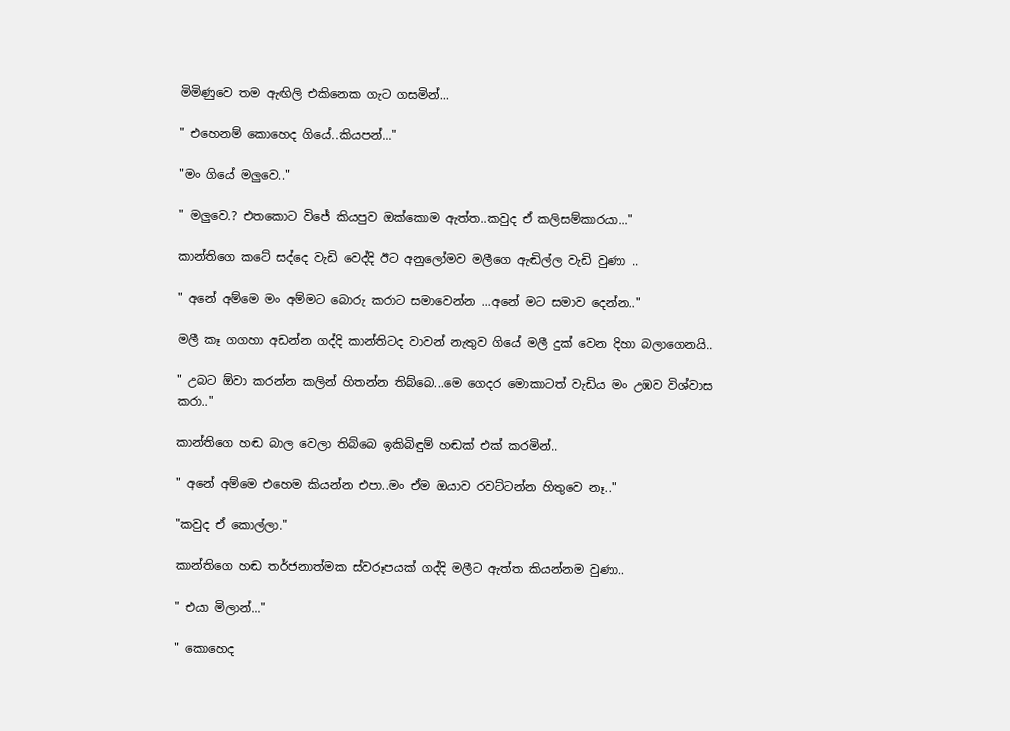මිමිණුවෙ තම ඇඟිලි එකිනෙක ගැට ගසමින්...

" එහෙනම් කොහෙද ගියේ..කියපන්..."

"මං ගියේ මලුවෙ.."

" මලුවෙ.? එතකොට විජේ කියපුව ඔක්කොම ඇත්ත..කවුද ඒ කලිසම්කාරයා..."

කාන්තිගෙ කටේ සද්දෙ වැඩි වෙද්දි ඊට අනුලෝමව මලීගෙ ඇඬිල්ල වැඩි වුණා ..

" අනේ අම්මෙ මං අම්මට බොරු කරාට සමාවෙන්න ...අනේ මට සමාව දෙන්න.."

මලී කෑ ගගහා අඩන්න ගද්දි කාන්තිටද වාවන් නැතුව ගියේ මලී දුක් වෙන දිහා බලාගෙනයි..

" උබට ඕවා කරන්න කලින් හිතන්න තිබ්බෙ...මෙ ගෙදර මොකාටත් වැඩිය මං උඹව විශ්වාස කරා.."

කාන්තිගෙ හඬ බාල වෙලා තිබ්බෙ ඉකිබිඳුම් හඬක් එක් කරමින්..

" අනේ අම්මෙ එහෙම කියන්න එපා..මං ඒම ඔයාව රවට්ටන්න හිතුවෙ නෑ.."

"කවුද ඒ කොල්ලා."

කාන්තිගෙ හඬ තර්ජනාත්මක ස්වරූපයක් ගද්දි මලීට ඇත්ත කියන්නම වුණා..

" එයා මිලාන්..."

" කොහෙද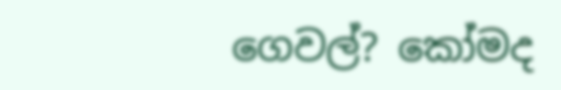ගෙවල්? කෝමද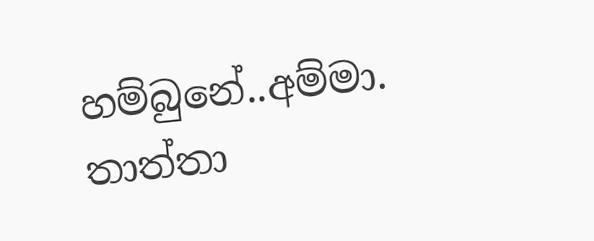හම්බුනේ..අම්මා. තාත්තා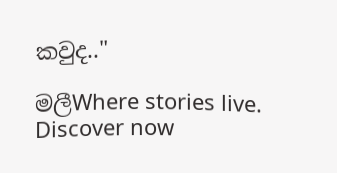කවුද.."

මලීWhere stories live. Discover now